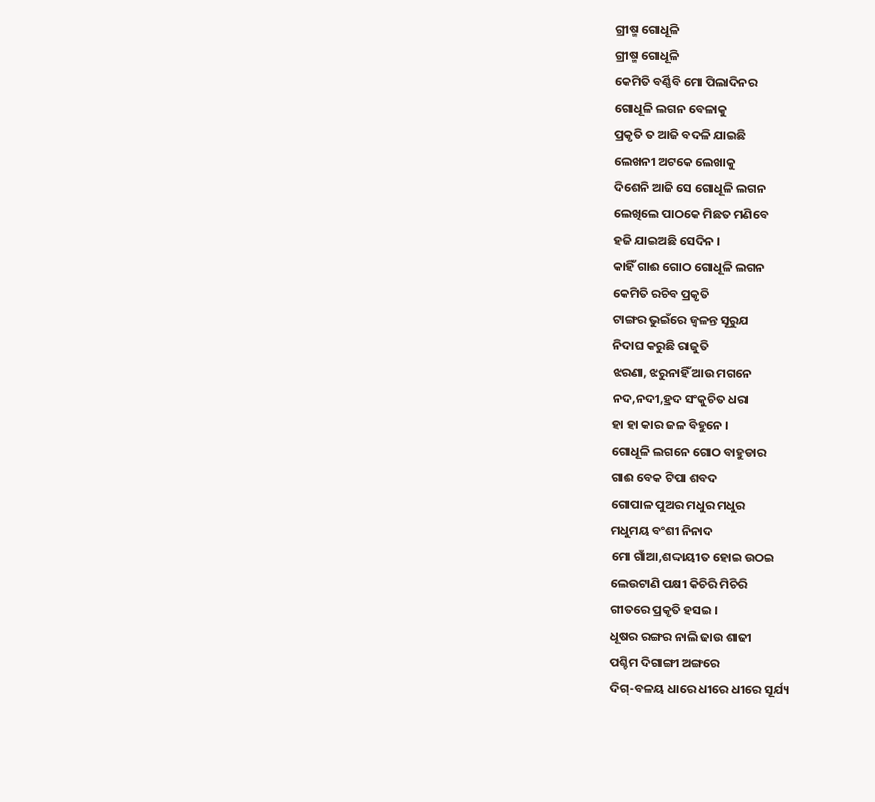ଗ୍ରୀଷ୍ମ ଗୋଧୂଳି
ଗ୍ରୀଷ୍ମ ଗୋଧୂଳି
କେମିତି ବର୍ଣ୍ଣିବି ମୋ ପିଲାଦିନର
ଗୋଧୂଳି ଲଗନ ବେଳାକୁ
ପ୍ରକୃତି ତ ଆଜି ବଦଳି ଯାଇଛି
ଲେଖନୀ ଅଟକେ ଲେଖାକୁ
ଦିଶେନି ଆଜି ସେ ଗୋଧୂଳି ଲଗନ
ଲେଖିଲେ ପାଠକେ ମିଛତ ମଣିବେ
ହଜି ଯାଇଅଛି ସେଦିନ ।
କାହିଁ ଗାଈ ଗୋଠ ଗୋଧୂଳି ଲଗନ
କେମିତି ରଚିବ ପ୍ରକୃତି
ଟାଙ୍ଗର ଭୁଇଁରେ ଜ୍ୱଳନ୍ତ ସୂରୁଯ
ନିଦାଘ କରୁଛି ରାଜୁତି
ଝରଣା, ଝରୁନାହିଁ ଆଉ ମଗନେ
ନଦ,ନଦୀ,ହ୍ରଦ ସଂକୁଚିତ ଧରା
ହା ହା କାର ଜଳ ବିହୁନେ ।
ଗୋଧୂଳି ଲଗନେ ଗୋଠ ବାହୁଡାର
ଗାଈ ବେକ ଟିପା ଶବଦ
ଗୋପାଳ ପୁଅର ମଧୁର ମଧୁର
ମଧୁମୟ ବଂଶୀ ନିନାଦ
ମୋ ଗାଁଆ,ଶଦ୍ଦାୟୀତ ହୋଇ ଉଠଇ
ଲେଉଟାଣି ପକ୍ଷୀ କିଚିରି ମିଚିରି
ଗୀତରେ ପ୍ରକୃତି ହସଇ ।
ଧୂଷର ରଙ୍ଗର ନାଲି ଢାଉ ଶାଢୀ
ପଶ୍ଚିମ ଦିଗାଙ୍ଗୀ ଅଙ୍ଗରେ
ଦିଗ୍-ବଳୟ ଧାରେ ଧୀରେ ଧୀରେ ସୂର୍ଯ୍ୟ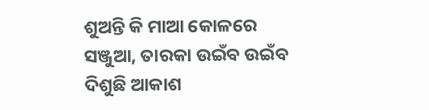ଶୁଅନ୍ତି କି ମାଆ କୋଳରେ
ସଞ୍ଜୁଆ, ତାରକା ଉଇଁବ ଉଇଁବ
ଦିଶୁଛି ଆକାଶ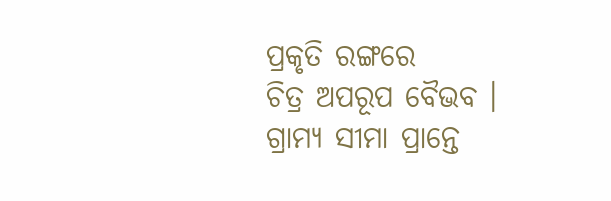ପ୍ରକୃତି ରଙ୍ଗରେ
ଚିତ୍ର ଅପରୂପ ବୈଭବ ।
ଗ୍ରାମ୍ୟ ସୀମା ପ୍ରାନ୍ତେ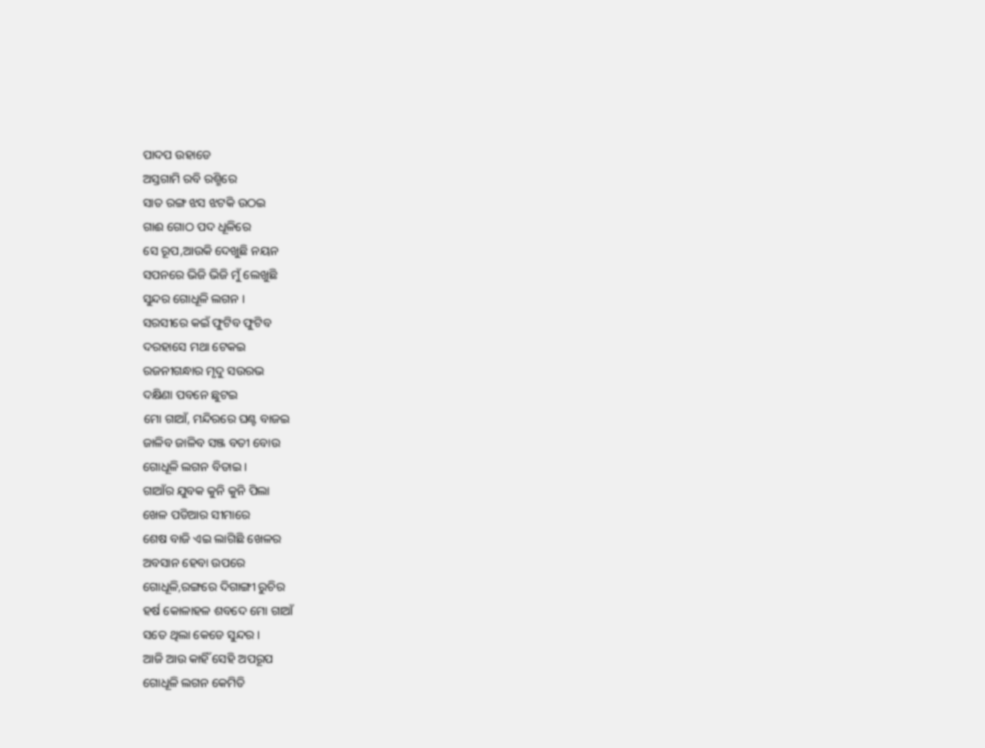ପାଦପ ଉହାଡେ
ଅସ୍ତଗାମି ରବି ରଶ୍ମିରେ
ସାତ ରଙ୍ଗ ଝସ ଝଟକି ଉଠଇ
ଗାଈ ଗୋଠ ପଦ ଧୂଳିରେ
ସେ ରୂପ,ଆଉକି ଦେଖୁଛି ନୟନ
ସପନରେ ଭିଜି ଭିଜି ମୁଁ ଲେଖୁଛି
ସୁନ୍ଦର ଗୋଧୂଳି ଲଗନ ।
ସରସୀରେ କଇଁ ଫୁଟିବ ଫୁଟିବ
ଦରହାସେ ମଥା ଟେକଇ
ରଜନୀଗନ୍ଧାର ମୃଦୁ ସଉରଭ
ଦକ୍ଷିଣା ପବନେ ଛୁଟଇ
ମୋ ଗାଆଁ, ମନ୍ଦିରରେ ଘଣ୍ଟ ବାଜଇ
ଜାଳିବ ଜାଳିବ ସଞ୍ଜ ବତୀ ବୋଉ
ଗୋଧୂଳି ଲଗନ ବିତାଇ ।
ଗାଆଁର ଯୁବକ କୁନି କୁନି ପିଲା
ଖେଳ ପଡିଆର ସୀମାରେ
ଶେଷ ବାଜି ଏଇ ଲାଗିଛି ଖେଳର
ଅବସାନ ହେବା ଉପରେ
ଗୋଧୂଳି,ରଙ୍ଗରେ ଦିଗାଙ୍ଗୀ ରୁଚିର
ହର୍ଷ କୋଳାହଳ ଶବଦେ ମୋ ଗାଆଁ
ସତେ ଥିଲା କେଡେ ସୁନ୍ଦର ।
ଆଜି ଆଉ କାହିଁ ସେହି ଅପରୂପ
ଗୋଧୂଳି ଲଗନ କେମିତି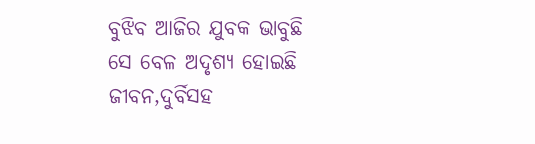ବୁଝିବ ଆଜିର ଯୁବକ ଭାବୁଛି
ସେ ବେଳ ଅଦୃଶ୍ୟ ହୋଇଛି
ଜୀବନ,ଦୁର୍ବିସହ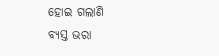ହୋଇ ଗଲାଣି
ବ୍ୟସ୍ତ ଭରା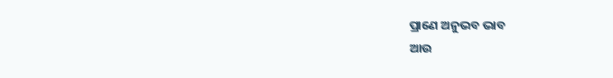ପ୍ରାଣେ ଅନୁଭବ ଭାବ
ଆଉ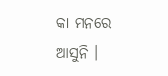କା ମନରେ ଆସୁନି ।